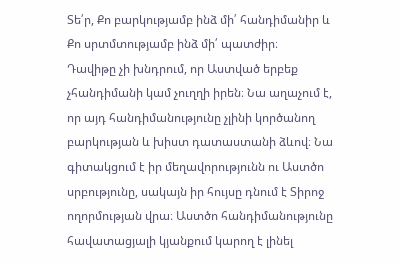Տե՛ր, Քո բարկությամբ ինձ մի՛ հանդիմանիր և Քո սրտմտությամբ ինձ մի՛ պատժիր։
Դավիթը չի խնդրում, որ Աստված երբեք չհանդիմանի կամ չուղղի իրեն։ Նա աղաչում է, որ այդ հանդիմանությունը չլինի կործանող բարկության և խիստ դատաստանի ձևով։ Նա գիտակցում է իր մեղավորությունն ու Աստծո սրբությունը, սակայն իր հույսը դնում է Տիրոջ ողորմության վրա։ Աստծո հանդիմանությունը հավատացյալի կյանքում կարող է լինել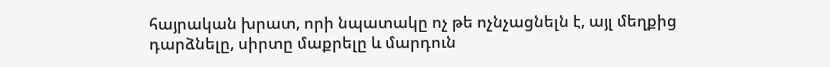հայրական խրատ, որի նպատակը ոչ թե ոչնչացնելն է, այլ մեղքից դարձնելը, սիրտը մաքրելը և մարդուն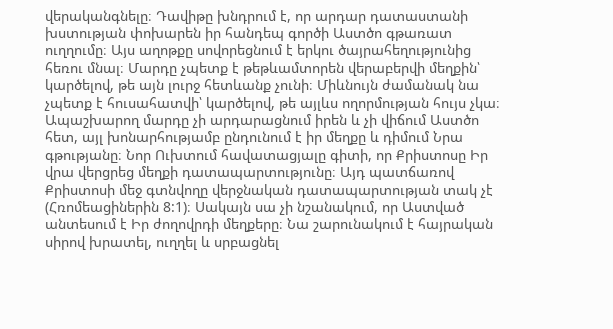վերականգնելը։ Դավիթը խնդրում է, որ արդար դատաստանի խստության փոխարեն իր հանդեպ գործի Աստծո գթառատ ուղղումը։ Այս աղոթքը սովորեցնում է երկու ծայրահեղությունից հեռու մնալ։ Մարդը չպետք է թեթևամտորեն վերաբերվի մեղքին՝ կարծելով, թե այն լուրջ հետևանք չունի։ Միևնույն ժամանակ նա չպետք է հուսահատվի՝ կարծելով, թե այլևս ողորմության հույս չկա։ Ապաշխարող մարդը չի արդարացնում իրեն և չի վիճում Աստծո հետ, այլ խոնարհությամբ ընդունում է իր մեղքը և դիմում Նրա գթությանը։ Նոր Ուխտում հավատացյալը գիտի, որ Քրիստոսը Իր վրա վերցրեց մեղքի դատապարտությունը։ Այդ պատճառով Քրիստոսի մեջ գտնվողը վերջնական դատապարտության տակ չէ (Հռոմեացիներին 8:1)։ Սակայն սա չի նշանակում, որ Աստված անտեսում է Իր ժողովրդի մեղքերը։ Նա շարունակում է հայրական սիրով խրատել, ուղղել և սրբացնել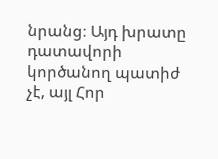նրանց։ Այդ խրատը դատավորի կործանող պատիժ չէ, այլ Հոր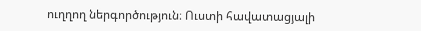ուղղող ներգործություն։ Ուստի հավատացյալի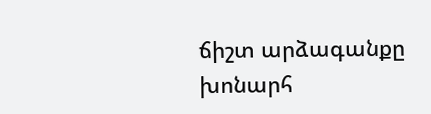ճիշտ արձագանքը խոնարհ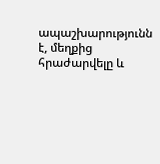ապաշխարությունն է, մեղքից հրաժարվելը և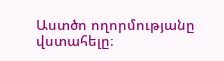Աստծո ողորմությանը վստահելը։